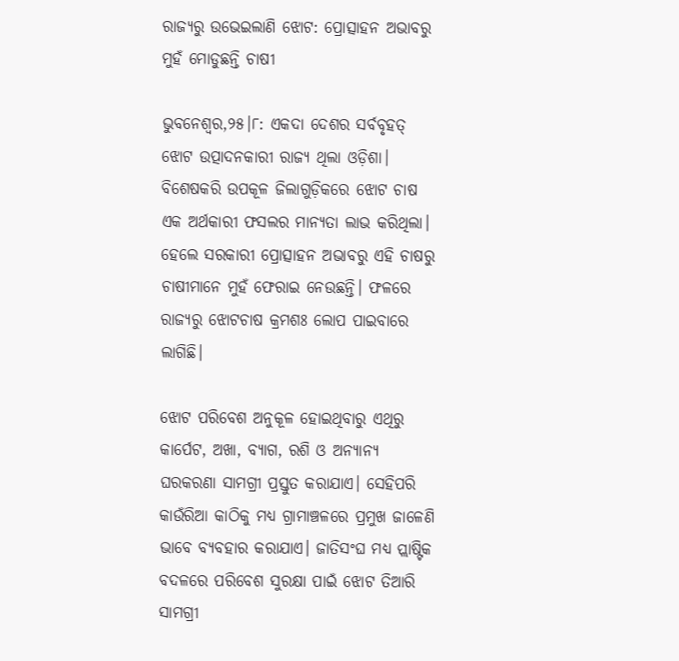ରାଜ୍ୟରୁ ଉଭେଇଲାଣି ଝୋଟ: ପ୍ରୋତ୍ସାହନ ଅଭାବରୁ ମୁହଁ ମୋଡୁଛନ୍ତି ଚାଷୀ

ଭୁବନେଶ୍ୱର,୨୫।୮: ଏକଦା ଦେଶର ସର୍ବବୃହତ୍‌ ଝୋଟ ଉତ୍ପାଦନକାରୀ ରାଜ୍ୟ ଥିଲା ଓଡ଼ିଶା। ବିଶେଷକରି ଉପକୂଳ ଜିଲାଗୁଡ଼ିକରେ ଝୋଟ ଚାଷ ଏକ ଅର୍ଥକାରୀ ଫସଲର ମାନ୍ୟତା ଲାଭ କରିଥିଲା। ହେଲେ ସରକାରୀ ପ୍ରୋତ୍ସାହନ ଅଭାବରୁ ଏହି ଚାଷରୁ ଚାଷୀମାନେ ମୁହଁ ଫେରାଇ ନେଉଛନ୍ତି। ଫଳରେ ରାଜ୍ୟରୁ ଝୋଟଚାଷ କ୍ରମଶଃ ଲୋପ ପାଇବାରେ ଲାଗିଛି।

ଝୋଟ ପରିବେଶ ଅନୁକୂଳ ହୋଇଥିବାରୁ ଏଥିରୁ କାର୍ପେଟ, ଅଖା, ବ୍ୟାଗ, ରଶି ଓ ଅନ୍ୟାନ୍ୟ ଘରକରଣା ସାମଗ୍ରୀ ପ୍ରସ୍ତୁତ କରାଯାଏ। ସେହିପରି କାଉଁରିଆ କାଠିକୁ ମଧ୍ୟ ଗ୍ରାମାଞ୍ଚଳରେ ପ୍ରମୁଖ ଜାଳେଣି ଭାବେ ବ୍ୟବହାର କରାଯାଏ। ଜାତିସଂଘ ମଧ୍ୟ ପ୍ଲାଷ୍ଟିକ ବଦଳରେ ପରିବେଶ ସୁରକ୍ଷା ପାଇଁ ଝୋଟ ତିଆରି ସାମଗ୍ରୀ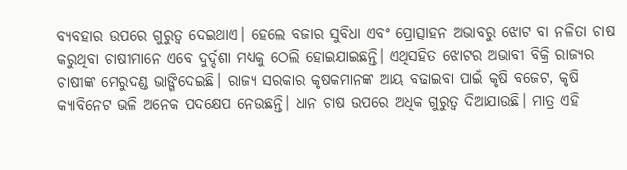ବ୍ୟବହାର ଉପରେ ଗୁରୁତ୍ୱ ଦେଇଥାଏ। ହେଲେ ବଜାର ସୁବିଧା ଏବଂ ପ୍ରୋତ୍ସାହନ ଅଭାବରୁ ଝୋଟ ବା ନଳିତା ଚାଷ କରୁଥିବା ଚାଷୀମାନେ ଏବେ ଦୁର୍ଦ୍ଦଶା ମଧ୍ୟକୁ ଠେଲି ହୋଇଯାଇଛନ୍ତି। ଏଥିସହିତ ଝୋଟର ଅଭାବୀ ବିକ୍ରି ରାଜ୍ୟର ଚାଷୀଙ୍କ ମେରୁଦଣ୍ଡ ଭାଙ୍ଗିଦେଇଛି। ରାଜ୍ୟ ସରକାର କୃଷକମାନଙ୍କ ଆୟ ବଢାଇବା ପାଇଁ କୃଷି ବଜେଟ, କୃଷି କ୍ୟାବିନେଟ ଭଳି ଅନେକ ପଦକ୍ଷେପ ନେଉଛନ୍ତି। ଧାନ ଚାଷ ଉପରେ ଅଧିକ ଗୁରୁତ୍ୱ ଦିଆଯାଉଛି। ମାତ୍ର ଏହି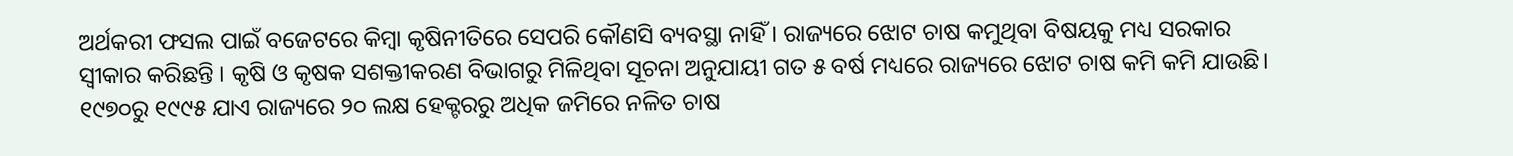ଅର୍ଥକରୀ ଫସଲ ପାଇଁ ବଜେଟରେ କିମ୍ବା କୃଷିନୀତିରେ ସେପରି କୌଣସି ବ୍ୟବସ୍ଥା ନାହିଁ। ରାଜ୍ୟରେ ଝୋଟ ଚାଷ କମୁଥିବା ବିଷୟକୁ ମଧ୍ୟ ସରକାର ସ୍ବୀକାର କରିଛନ୍ତି । କୃଷି ଓ କୃଷକ ସଶକ୍ତୀକରଣ ବିଭାଗରୁ ମିଳିଥିବା ସୂଚନା ଅନୁଯାୟୀ ଗତ ୫ ବର୍ଷ ମଧ୍ୟରେ ରାଜ୍ୟରେ ଝୋଟ ଚାଷ କମି କମି ଯାଉଛି। ୧୯୭୦ରୁ ୧୯୯୫ ଯାଏ ରାଜ୍ୟରେ ୨୦ ଲକ୍ଷ ହେକ୍ଟରରୁ ଅଧିକ ଜମିରେ ନଳିତ ଚାଷ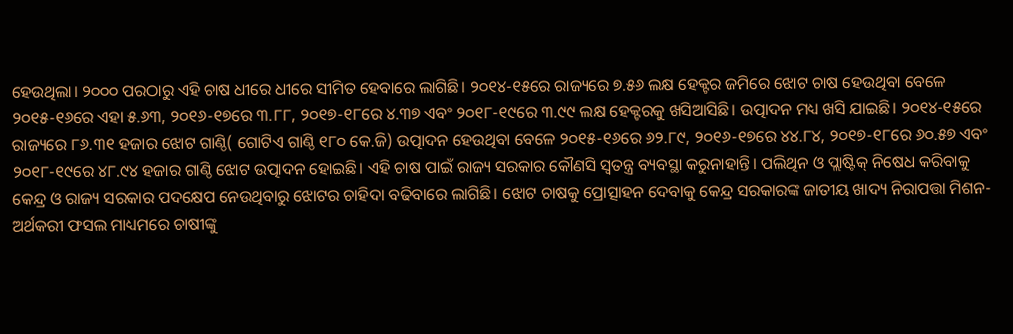ହେଉଥିଲା। ୨୦୦୦ ପରଠାରୁ ଏହି ଚାଷ ଧୀରେ ଧୀରେ ସୀମିତ ହେବାରେ ଲାଗିଛି। ୨୦୧୪-୧୫ରେ ରାଜ୍ୟରେ ୭.୫୬ ଲକ୍ଷ ହେକ୍ଟର ଜମିରେ ଝୋଟ ଚାଷ ହେଉଥିବା ବେଳେ ୨୦୧୫-୧୬ରେ ଏହା ୫.୬୩, ୨୦୧୬-୧୭ରେ ୩.୮୮, ୨୦୧୭-୧୮ରେ ୪.୩୭ ଏବଂ ୨୦୧୮-୧୯ରେ ୩.୯୯ ଲକ୍ଷ ହେକ୍ଟରକୁ ଖସିଆସିଛି। ଉତ୍ପାଦନ ମଧ୍ୟ ଖସି ଯାଇଛି। ୨୦୧୪-୧୫ରେ ରାଜ୍ୟରେ ୮୬.୩୧ ହଜାର ଝୋଟ ଗାଣ୍ଠି( ଗୋଟିଏ ଗାଣ୍ଠି ୧୮୦ କେ.ଜି) ଉତ୍ପାଦନ ହେଉଥିବା ବେଳେ ୨୦୧୫-୧୬ରେ ୬୨.୮୯, ୨୦୧୬-୧୭ରେ ୪୪.୮୪, ୨୦୧୭-୧୮ରେ ୬୦.୫୭ ଏବଂ ୨୦୧୮-୧୯ରେ ୪୮.୯୪ ହଜାର ଗାଣ୍ଠି ଝୋଟ ଉତ୍ପାଦନ ହୋଇଛି। ଏହି ଚାଷ ପାଇଁ ରାଜ୍ୟ ସରକାର କୌଣସି ସ୍ବତନ୍ତ୍ର ବ୍ୟବସ୍ଥା କରୁନାହାନ୍ତି। ପଲିଥିନ ଓ ପ୍ଲାଷ୍ଟିକ୍‌ ନିଷେଧ କରିବାକୁ କେନ୍ଦ୍ର ଓ ରାଜ୍ୟ ସରକାର ପଦକ୍ଷେପ ନେଉଥିବାରୁ ଝୋଟର ଚାହିଦା ବଢିବାରେ ଲାଗିଛି। ଝୋଟ ଚାଷକୁ ପ୍ରୋତ୍ସାହନ ଦେବାକୁ କେନ୍ଦ୍ର ସରକାରଙ୍କ ଜାତୀୟ ଖାଦ୍ୟ ନିରାପତ୍ତା ମିଶନ-ଅର୍ଥକରୀ ଫସଲ ମାଧ୍ୟମରେ ଚାଷୀଙ୍କୁ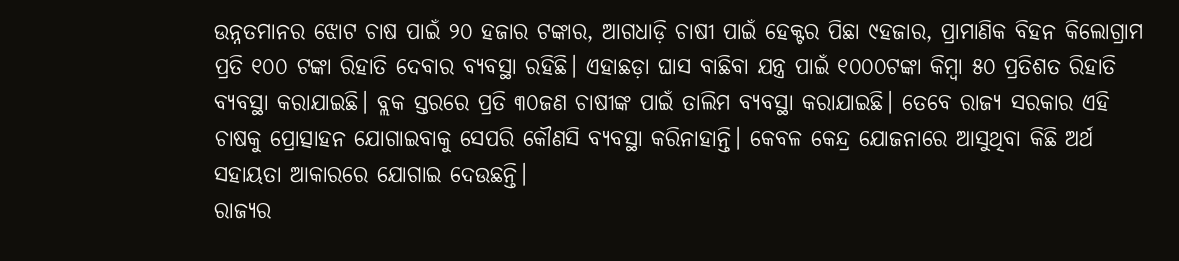ଉନ୍ନତମାନର ଝୋଟ ଚାଷ ପାଇଁ ୨୦ ହଜାର ଟଙ୍କାର, ଆଗଧାଡ଼ି ଚାଷୀ ପାଇଁ ହେକ୍ଟର ପିଛା ୯ହଜାର, ପ୍ରାମାଣିକ ବିହନ କିଲୋଗ୍ରାମ ପ୍ରତି ୧୦୦ ଟଙ୍କା ରିହାତି ଦେବାର ବ୍ୟବସ୍ଥା ରହିଛି। ଏହାଛଡ଼ା ଘାସ ବାଛିବା ଯନ୍ତ୍ର ପାଇଁ ୧୦୦୦ଟଙ୍କା କିମ୍ବା ୫୦ ପ୍ରତିଶତ ରିହାତି ବ୍ୟବସ୍ଥା କରାଯାଇଛି। ବ୍ଲକ ସ୍ତରରେ ପ୍ରତି ୩୦ଜଣ ଚାଷୀଙ୍କ ପାଇଁ ତାଲିମ ବ୍ୟବସ୍ଥା କରାଯାଇଛି। ତେବେ ରାଜ୍ୟ ସରକାର ଏହି ଚାଷକୁ ପ୍ରୋତ୍ସାହନ ଯୋଗାଇବାକୁ ସେପରି କୌଣସି ବ୍ୟବସ୍ଥା କରିନାହାନ୍ତି। କେବଳ କେନ୍ଦ୍ର ଯୋଜନାରେ ଆସୁଥିବା କିଛି ଅର୍ଥ ସହାୟତା ଆକାରରେ ଯୋଗାଇ ଦେଉଛନ୍ତି।
ରାଜ୍ୟର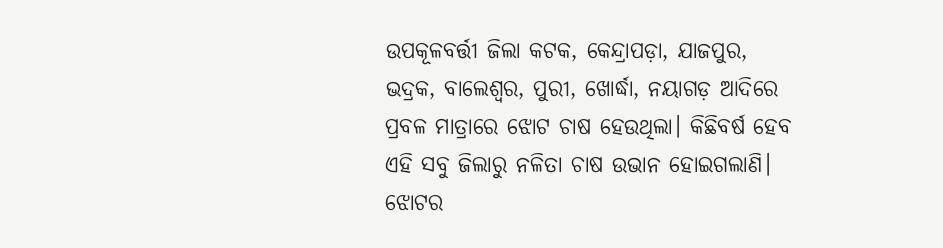ଉପକୂଳବର୍ତ୍ତୀ ଜିଲା କଟକ, କେନ୍ଦ୍ରାପଡ଼ା, ଯାଜପୁର, ଭଦ୍ରକ, ବାଲେଶ୍ୱର, ପୁରୀ, ଖୋର୍ଦ୍ଧା, ନୟାଗଡ଼ ଆଦିରେ ପ୍ରବଳ ମାତ୍ରାରେ ଝୋଟ ଚାଷ ହେଉଥିଲା। କିଛିବର୍ଷ ହେବ ଏହି ସବୁ ଜିଲାରୁ ନଳିତା ଚାଷ ଉଭାନ ହୋଇଗଲାଣି। ଝୋଟର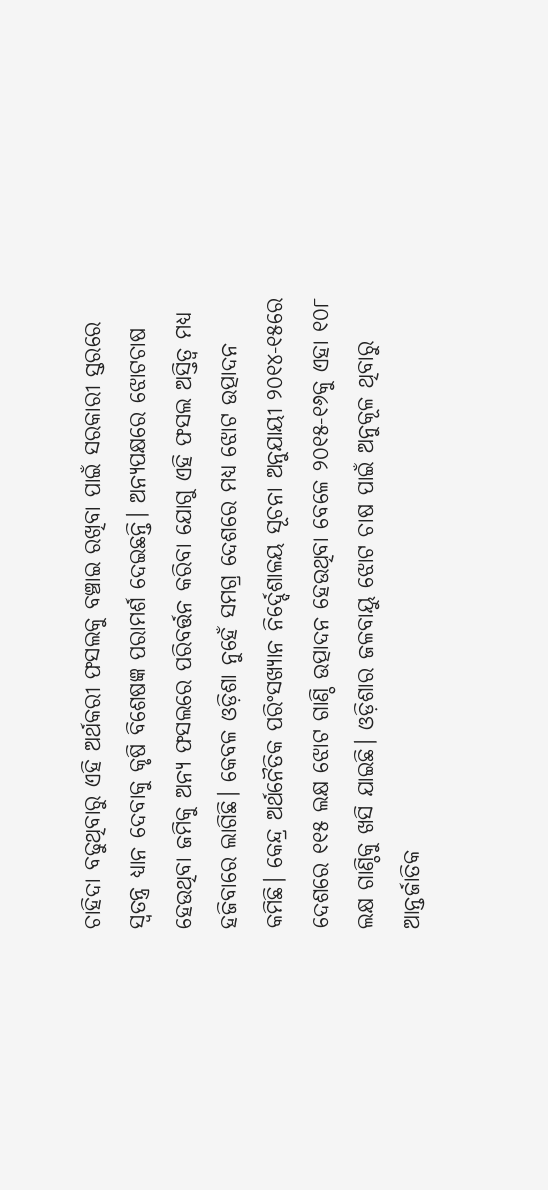ଚାହିଦା ବଢୁଥିବାରୁ ଏହି ଅର୍ଥକରୀ ଫସଲକୁ ବଞ୍ଚାଇ ରଖିବା ପାଇଁ ସରକାରୀ ସ୍ତରରେ ସ୍ବତନ୍ତ୍ର ଧ୍ୟାନ ଦେବାକୁ କୃଷି ବିଶେଷଜ୍ଞ ପରାମର୍ଶ ଦେଇଛନ୍ତି। ଅନ୍ୟପକ୍ଷରେ ଝୋଟଚାଷ ହେଉଥିବା ଜମିକୁ ଅନ୍ୟ ଫସଲରେ ପରିବର୍ତ୍ତନ କରିବା ଯୋଗୁ ଏହି ଫସଲ ଅସ୍ତିତ୍ୱ ମଧ୍ୟ ହଜିବାରେ ଲାଗିଛି। କେବଳ ଓଡ଼ିଶା ନୁହେଁ ସମଗ୍ର ଦେଶରେ ମଧ୍ୟ ଝୋଟ ଉତ୍ପାଦନ କମିଛି। କେନ୍ଦ୍ର ଅର୍ଥନୈତିକ ପରିଂସଖ୍ୟାନ ନିର୍ଦ୍ଦେଶାଳୟ ସୂଚନା ଅନୁଯାୟୀ ୨୦୧୪-୧୫ରେ ଦେଶରେ ୧୧୫ ଲକ୍ଷ ଝୋଟ ଗାଣ୍ଠି ଉତ୍ପାଦନ ହେଉଥିବା ବେଳେ ୨୦୧୫-୧୬କୁ ଏହା ୧୦୮ ଲକ୍ଷ ଗାଣ୍ଠିକୁ ଖସି ଯାଇଛି। ଓଡ଼ିଶାର ଜଳବାୟୁ ଝୋଟ ଚାଷ ପାଇଁ ଅନୁକୂଳ ଥିବାରୁ ଆନ୍ତର୍ଜାତିକ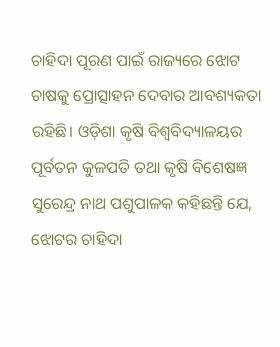ଚାହିଦା ପୂରଣ ପାଇଁ ରାଜ୍ୟରେ ଝୋଟ ଚାଷକୁ ପ୍ରୋତ୍ସାହନ ଦେବାର ଆବଶ୍ୟକତା ରହିଛି। ଓଡ଼ିଶା କୃଷି ବିଶ୍ୱବିଦ୍ୟାଳୟର ପୂର୍ବତନ କୁଳପତି ତଥା କୃଷି ବିଶେଷଜ୍ଞ ସୁରେନ୍ଦ୍ର ନାଥ ପଶୁପାଳକ କହିଛନ୍ତି ଯେ, ଝୋଟର ଚାହିଦା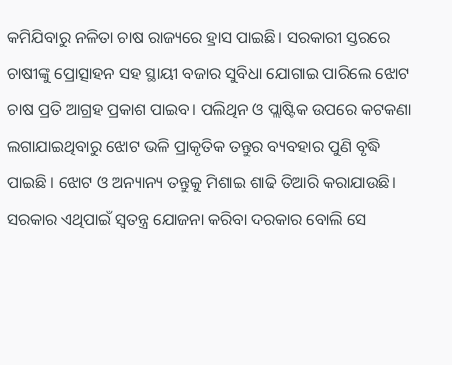କମିଯିବାରୁ ନଳିତା ଚାଷ ରାଜ୍ୟରେ ହ୍ରାସ ପାଇଛି। ସରକାରୀ ସ୍ତରରେ ଚାଷୀଙ୍କୁ ପ୍ରୋତ୍ସାହନ ସହ ସ୍ଥାୟୀ ବଜାର ସୁବିଧା ଯୋଗାଇ ପାରିଲେ ଝୋଟ ଚାଷ ପ୍ରତି ଆଗ୍ରହ ପ୍ରକାଶ ପାଇବ। ପଲିଥିନ ଓ ପ୍ଲାଷ୍ଟିକ ଉପରେ କଟକଣା ଲଗାଯାଇଥିବାରୁ ଝୋଟ ଭଳି ପ୍ରାକୃତିକ ତନ୍ତୁର ବ୍ୟବହାର ପୁଣି ବୃଦ୍ଧି ପାଇଛି । ଝୋଟ ଓ ଅନ୍ୟାନ୍ୟ ତନ୍ତୁକୁ ମିଶାଇ ଶାଢି ତିଆରି କରାଯାଉଛି। ସରକାର ଏଥିପାଇଁ ସ୍ବତନ୍ତ୍ର ଯୋଜନା କରିବା ଦରକାର ବୋଲି ସେ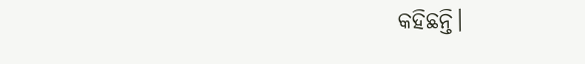କହିଛନ୍ତି।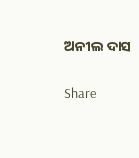ଅନୀଲ ଦାସ

Share